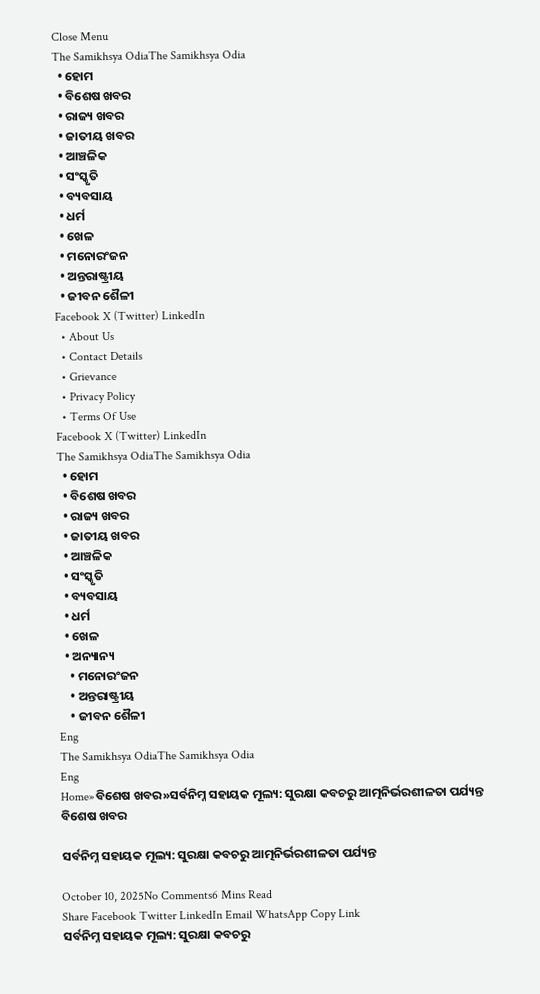Close Menu
The Samikhsya OdiaThe Samikhsya Odia
  • ହୋମ
  • ବିଶେଷ ଖବର
  • ରାଜ୍ୟ ଖବର
  • ଜାତୀୟ ଖବର
  • ଆଞ୍ଚଳିକ
  • ସଂସ୍କୃତି
  • ବ୍ୟବସାୟ
  • ଧର୍ମ
  • ଖେଳ
  • ମନୋରଂଜନ
  • ଅନ୍ତରାଷ୍ଟ୍ରୀୟ
  • ଜୀବନ ଶୈଳୀ
Facebook X (Twitter) LinkedIn
  • About Us
  • Contact Details
  • Grievance
  • Privacy Policy
  • Terms Of Use
Facebook X (Twitter) LinkedIn
The Samikhsya OdiaThe Samikhsya Odia
  • ହୋମ
  • ବିଶେଷ ଖବର
  • ରାଜ୍ୟ ଖବର
  • ଜାତୀୟ ଖବର
  • ଆଞ୍ଚଳିକ
  • ସଂସ୍କୃତି
  • ବ୍ୟବସାୟ
  • ଧର୍ମ
  • ଖେଳ
  • ଅନ୍ୟାନ୍ୟ
    • ମନୋରଂଜନ
    • ଅନ୍ତରାଷ୍ଟ୍ରୀୟ
    • ଜୀବନ ଶୈଳୀ
Eng
The Samikhsya OdiaThe Samikhsya Odia
Eng
Home»ବିଶେଷ ଖବର»ସର୍ବନିମ୍ନ ସହାୟକ ମୂଲ୍ୟ: ସୁରକ୍ଷା କବଚରୁ ଆତ୍ମନିର୍ଭରଶୀଳତା ପର୍ଯ୍ୟନ୍ତ
ବିଶେଷ ଖବର

ସର୍ବନିମ୍ନ ସହାୟକ ମୂଲ୍ୟ: ସୁରକ୍ଷା କବଚରୁ ଆତ୍ମନିର୍ଭରଶୀଳତା ପର୍ଯ୍ୟନ୍ତ

October 10, 2025No Comments6 Mins Read
Share Facebook Twitter LinkedIn Email WhatsApp Copy Link
ସର୍ବନିମ୍ନ ସହାୟକ ମୂଲ୍ୟ: ସୁରକ୍ଷା କବଚରୁ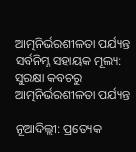ଆତ୍ମନିର୍ଭରଶୀଳତା ପର୍ଯ୍ୟନ୍ତ
ସର୍ବନିମ୍ନ ସହାୟକ ମୂଲ୍ୟ: ସୁରକ୍ଷା କବଚରୁ ଆତ୍ମନିର୍ଭରଶୀଳତା ପର୍ଯ୍ୟନ୍ତ

ନୂଆଦିଲ୍ଲୀ: ପ୍ରତ୍ୟେକ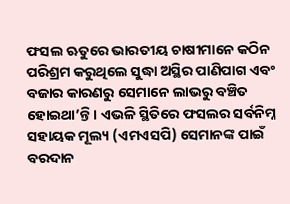ଫସଲ ଋତୁରେ ଭାରତୀୟ ଚାଷୀମାନେ କଠିନ ପରିଶ୍ରମ କରୁଥିଲେ ସୁଦ୍ଧା ଅସ୍ଥିର ପାଣିପାଗ ଏବଂ ବଜାର କାରଣରୁ ସେମାନେ ଲାଭରୁ ବଞ୍ଚିତ ହୋଇଥା’ନ୍ତି। ଏଭଳି ସ୍ଥିତିରେ ଫସଲର ସର୍ବନିମ୍ନ ସହାୟକ ମୂଲ୍ୟ (ଏମଏସପି) ସେମାନଙ୍କ ପାଇଁ ବରଦାନ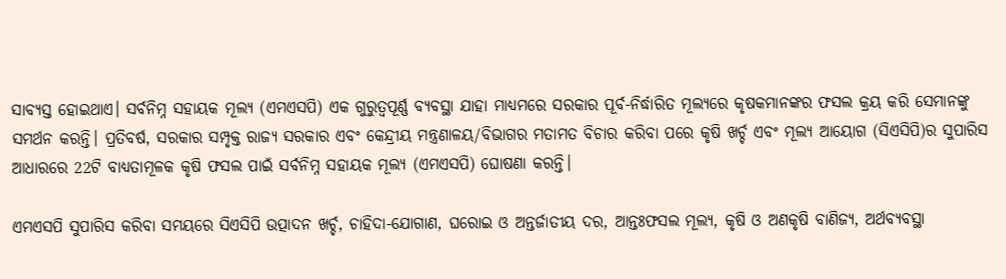ସାବ୍ୟସ୍ତ ହୋଇଥାଏ। ସର୍ବନିମ୍ନ ସହାୟକ ମୂଲ୍ୟ (ଏମଏସପି) ଏକ ଗୁରୁତ୍ୱପୂର୍ଣ୍ଣ ବ୍ୟବସ୍ଥା ଯାହା ମାଧ୍ୟମରେ ସରକାର ପୂର୍ବ-ନିର୍ଦ୍ଧାରିତ ମୂଲ୍ୟରେ କୃଷକମାନଙ୍କର ଫସଲ କ୍ରୟ କରି ସେମାନଙ୍କୁ ସମର୍ଥନ କରନ୍ତି। ପ୍ରତିବର୍ଷ, ସରକାର ସମ୍ପୃକ୍ତ ରାଜ୍ୟ ସରକାର ଏବଂ କେନ୍ଦ୍ରୀୟ ମନ୍ତ୍ରଣାଳୟ/ବିଭାଗର ମତାମତ ବିଚାର କରିବା ପରେ କୃଷି ଖର୍ଚ୍ଚ ଏବଂ ମୂଲ୍ୟ ଆୟୋଗ (ସିଏସିପି)ର ସୁପାରିସ ଆଧାରରେ 22ଟି ବାଧ୍ୟତାମୂଳକ କୃଷି ଫସଲ ପାଇଁ ସର୍ବନିମ୍ନ ସହାୟକ ମୂଲ୍ୟ (ଏମଏସପି) ଘୋଷଣା କରନ୍ତି।

ଏମଏସପି ସୁପାରିସ କରିବା ସମୟରେ ସିଏସିପି ଉତ୍ପାଦନ ଖର୍ଚ୍ଚ, ଚାହିଦା-ଯୋଗାଣ, ଘରୋଇ ଓ ଅନ୍ତର୍ଜାତୀୟ ଦର, ଆନ୍ତଃଫସଲ ମୂଲ୍ୟ, କୃଷି ଓ ଅଣକୃଷି ବାଣିଜ୍ୟ, ଅର୍ଥବ୍ୟବସ୍ଥା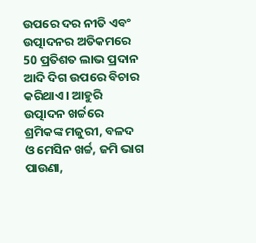ଉପରେ ଦର ନୀତି ଏବଂ ଉତ୍ପାଦନର ଅତିକମରେ 50 ପ୍ରତିଶତ ଲାଭ ପ୍ରଦାନ ଆଦି ଦିଗ ଉପରେ ବିଚାର କରିଥାଏ। ଆହୁରି ଉତ୍ପାଦନ ଖର୍ଚ୍ଚରେ ଶ୍ରମିକଙ୍କ ମଜୁରୀ, ବଳଦ ଓ ମେସିନ ଖର୍ଚ୍ଚ, ଜମି ଭାଗ ପାଉଣା,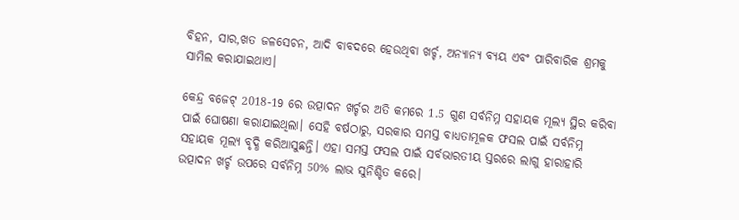ବିହନ, ସାର,ଖତ ଜଳସେଚନ, ଆଦି ବାବଦରେ ହେଉଥିବା ଖର୍ଚ୍ଚ, ଅନ୍ୟାନ୍ୟ ବ୍ୟୟ ଏବଂ ପାରିବାରିକ ଶ୍ରମକୁ ସାମିଲ କରାଯାଇଥାଏ।

କେନ୍ଦ୍ର ବଜେଟ୍ 2018-19 ରେ ଉତ୍ପାଦନ ଖର୍ଚ୍ଚର ଅତି କମରେ 1.5 ଗୁଣ ସର୍ବନିମ୍ନ ସହାୟକ ମୂଲ୍ୟ ସ୍ଥିର କରିବା ପାଇଁ ଘୋଷଣା କରାଯାଇଥିଲା। ସେହି ବର୍ଷଠାରୁ, ସରକାର ସମସ୍ତ ବାଧ୍ୟତାମୂଳକ ଫସଲ ପାଇଁ ସର୍ବନିମ୍ନ ସହାୟକ ମୂଲ୍ୟ ବୃଦ୍ଧି କରିଆସୁଛନ୍ତି। ଏହା ସମସ୍ତ ଫସଲ ପାଇଁ ସର୍ବଭାରତୀୟ ସ୍ତରରେ ଲାଗୁ ହାରାହାରି ଉତ୍ପାଦନ ଖର୍ଚ୍ଚ ଉପରେ ସର୍ବନିମ୍ନ 50% ଲାଭ ସୁନିଶ୍ଚିତ କରେ।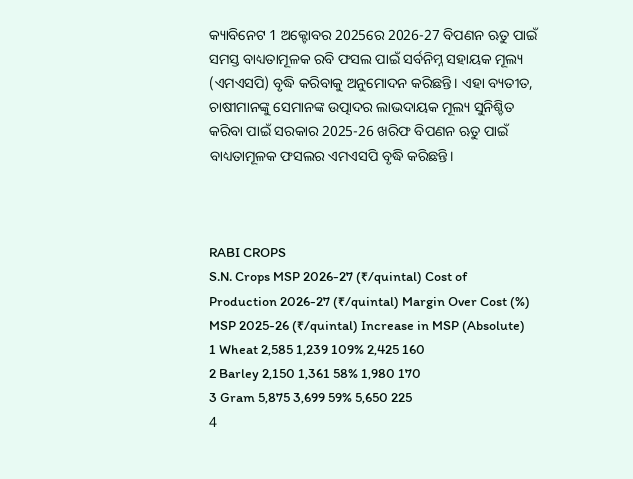କ୍ୟାବିନେଟ 1 ଅକ୍ଟୋବର 2025ରେ 2026-27 ବିପଣନ ଋତୁ ପାଇଁ ସମସ୍ତ ବାଧ୍ୟତାମୂଳକ ରବି ଫସଲ ପାଇଁ ସର୍ବନିମ୍ନ ସହାୟକ ମୂଲ୍ୟ (ଏମଏସପି) ବୃଦ୍ଧି କରିବାକୁ ଅନୁମୋଦନ କରିଛନ୍ତି। ଏହା ବ୍ୟତୀତ, ଚାଷୀମାନଙ୍କୁ ସେମାନଙ୍କ ଉତ୍ପାଦର ଲାଭଦାୟକ ମୂଲ୍ୟ ସୁନିଶ୍ଚିତ କରିବା ପାଇଁ ସରକାର 2025-26 ଖରିଫ ବିପଣନ ଋତୁ ପାଇଁ ବାଧ୍ୟତାମୂଳକ ଫସଲର ଏମଏସପି ବୃଦ୍ଧି କରିଛନ୍ତି।



RABI CROPS
S.N. Crops MSP 2026-27 (₹/quintal) Cost of Production 2026-27 (₹/quintal) Margin Over Cost (%) MSP 2025-26 (₹/quintal) Increase in MSP (Absolute)
1 Wheat 2,585 1,239 109% 2,425 160
2 Barley 2,150 1,361 58% 1,980 170
3 Gram 5,875 3,699 59% 5,650 225
4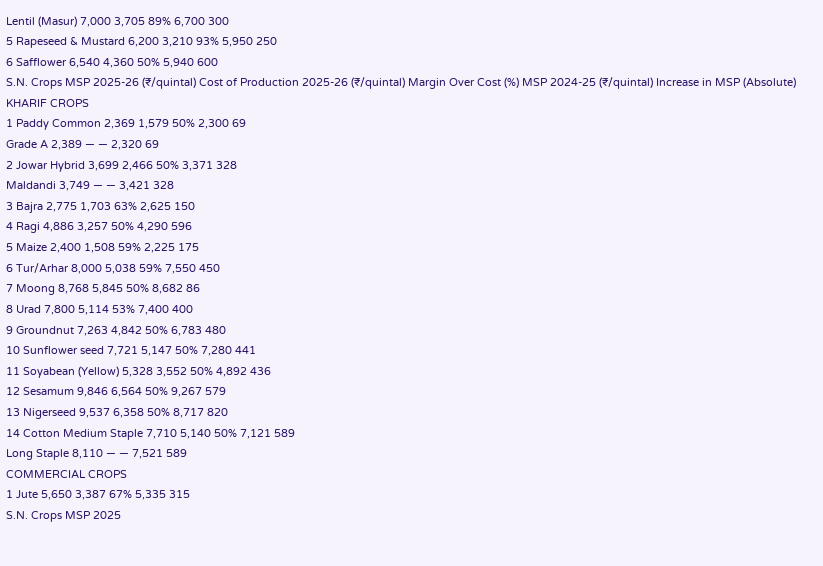Lentil (Masur) 7,000 3,705 89% 6,700 300
5 Rapeseed & Mustard 6,200 3,210 93% 5,950 250
6 Safflower 6,540 4,360 50% 5,940 600
S.N. Crops MSP 2025-26 (₹/quintal) Cost of Production 2025-26 (₹/quintal) Margin Over Cost (%) MSP 2024-25 (₹/quintal) Increase in MSP (Absolute)
KHARIF CROPS
1 Paddy Common 2,369 1,579 50% 2,300 69
Grade A 2,389 — — 2,320 69
2 Jowar Hybrid 3,699 2,466 50% 3,371 328
Maldandi 3,749 — — 3,421 328
3 Bajra 2,775 1,703 63% 2,625 150
4 Ragi 4,886 3,257 50% 4,290 596
5 Maize 2,400 1,508 59% 2,225 175
6 Tur/Arhar 8,000 5,038 59% 7,550 450
7 Moong 8,768 5,845 50% 8,682 86
8 Urad 7,800 5,114 53% 7,400 400
9 Groundnut 7,263 4,842 50% 6,783 480
10 Sunflower seed 7,721 5,147 50% 7,280 441
11 Soyabean (Yellow) 5,328 3,552 50% 4,892 436
12 Sesamum 9,846 6,564 50% 9,267 579
13 Nigerseed 9,537 6,358 50% 8,717 820
14 Cotton Medium Staple 7,710 5,140 50% 7,121 589
Long Staple 8,110 — — 7,521 589
COMMERCIAL CROPS
1 Jute 5,650 3,387 67% 5,335 315
S.N. Crops MSP 2025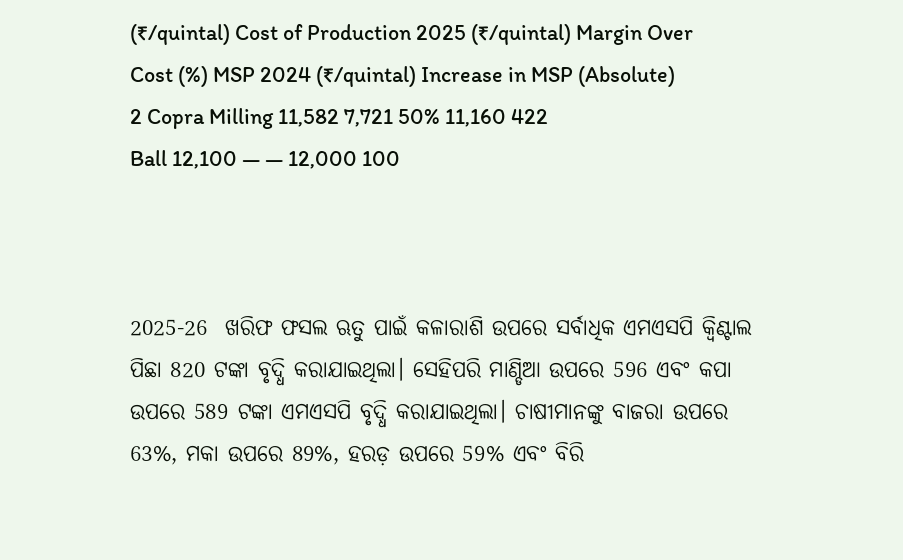(₹/quintal) Cost of Production 2025 (₹/quintal) Margin Over Cost (%) MSP 2024 (₹/quintal) Increase in MSP (Absolute)
2 Copra Milling 11,582 7,721 50% 11,160 422
Ball 12,100 — — 12,000 100



2025-26  ଖରିଫ ଫସଲ ଋତୁ ପାଇଁ କଳାରାଶି ଉପରେ ସର୍ବାଧିକ ଏମଏସପି କ୍ୱିଣ୍ଟାଲ ପିଛା 820 ଟଙ୍କା ବୃଦ୍ଧି କରାଯାଇଥିଲା। ସେହିପରି ମାଣ୍ଡିଆ ଉପରେ 596 ଏବଂ କପା ଉପରେ 589 ଟଙ୍କା ଏମଏସପି ବୃଦ୍ଧି କରାଯାଇଥିଲା। ଚାଷୀମାନଙ୍କୁ ବାଜରା ଉପରେ 63%, ମକା ଉପରେ 89%, ହରଡ଼ ଉପରେ 59% ଏବଂ ବିରି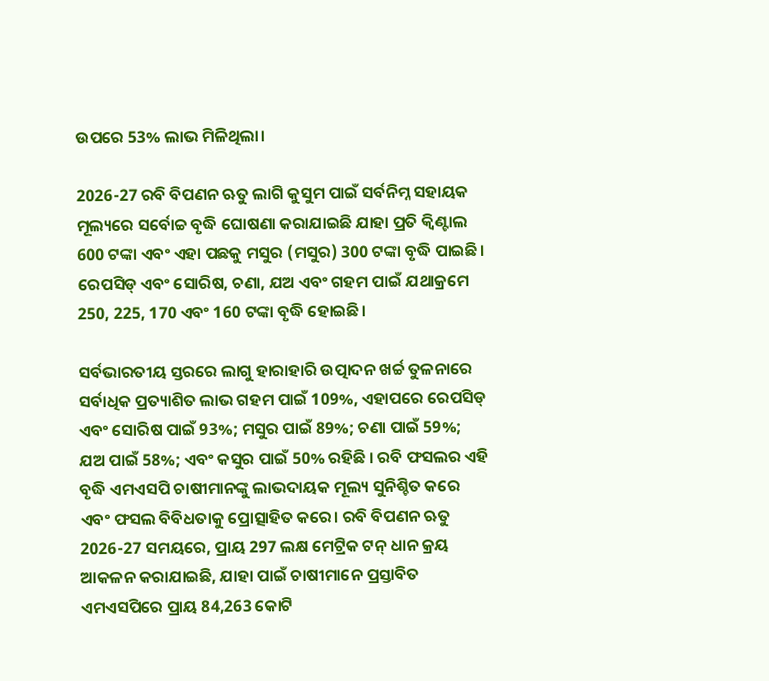ଉପରେ 53% ଲାଭ ମିଳିଥିଲା।

2026-27 ରବି ବିପଣନ ଋତୁ ଲାଗି କୁସୁମ ପାଇଁ ସର୍ବନିମ୍ନ ସହାୟକ ମୂଲ୍ୟରେ ସର୍ବୋଚ୍ଚ ବୃଦ୍ଧି ଘୋଷଣା କରାଯାଇଛି ଯାହା ପ୍ରତି କ୍ୱିଣ୍ଟାଲ 600 ଟଙ୍କା ଏବଂ ଏହା ପଛକୁ ମସୁର (ମସୁର) 300 ଟଙ୍କା ବୃଦ୍ଧି ପାଇଛି। ରେପସିଡ୍ ଏବଂ ସୋରିଷ, ଚଣା, ଯଅ ଏବଂ ଗହମ ପାଇଁ ଯଥାକ୍ରମେ 250, 225, 170 ଏବଂ 160 ଟଙ୍କା ବୃଦ୍ଧି ହୋଇଛି।

ସର୍ବଭାରତୀୟ ସ୍ତରରେ ଲାଗୁ ହାରାହାରି ଉତ୍ପାଦନ ଖର୍ଚ୍ଚ ତୁଳନାରେ ସର୍ବାଧିକ ପ୍ରତ୍ୟାଶିତ ଲାଭ ଗହମ ପାଇଁ 109%, ଏହାପରେ ରେପସିଡ୍ ଏବଂ ସୋରିଷ ପାଇଁ 93%; ମସୁର ପାଇଁ 89%; ଚଣା ପାଇଁ 59%; ଯଅ ପାଇଁ 58%; ଏବଂ କସୁର ପାଇଁ 50% ରହିଛି । ରବି ଫସଲର ଏହି ବୃଦ୍ଧି ଏମଏସପି ଚାଷୀମାନଙ୍କୁ ଲାଭଦାୟକ ମୂଲ୍ୟ ସୁନିଶ୍ଚିତ କରେ ଏବଂ ଫସଲ ବିବିଧତାକୁ ପ୍ରୋତ୍ସାହିତ କରେ। ରବି ବିପଣନ ଋତୁ 2026-27 ସମୟରେ, ପ୍ରାୟ 297 ଲକ୍ଷ ମେଟ୍ରିକ ଟନ୍ ଧାନ କ୍ରୟ ଆକଳନ କରାଯାଇଛି, ଯାହା ପାଇଁ ଚାଷୀମାନେ ପ୍ରସ୍ତାବିତ ଏମଏସପିରେ ପ୍ରାୟ 84,263 କୋଟି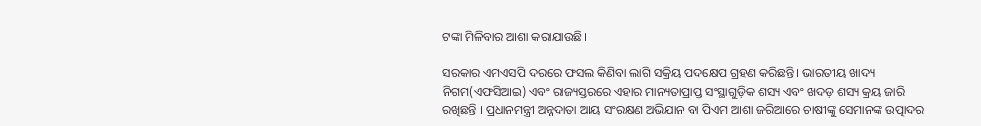ଟଙ୍କା ମିଳିବାର ଆଶା କରାଯାଉଛି।

ସରକାର ଏମଏସପି ଦରରେ ଫସଲ କିଣିବା ଲାଗି ସକ୍ରିୟ ପଦକ୍ଷେପ ଗ୍ରହଣ କରିଛନ୍ତି। ଭାରତୀୟ ଖାଦ୍ୟ ନିଗମ(ଏଫସିଆଇ) ଏବଂ ରାଜ୍ୟସ୍ତରରେ ଏହାର ମାନ୍ୟତାପ୍ରାପ୍ତ ସଂସ୍ଥାଗୁଡ଼ିକ ଶସ୍ୟ ଏବଂ ଖଦଡ଼ ଶସ୍ୟ କ୍ରୟ ଜାରି ରଖିଛନ୍ତି । ପ୍ରଧାନମନ୍ତ୍ରୀ ଅନ୍ନଦାତା ଆୟ ସଂରକ୍ଷଣ ଅଭିଯାନ ବା ପିଏମ ଆଶା ଜରିଆରେ ଚାଷୀଙ୍କୁ ସେମାନଙ୍କ ଉତ୍ପାଦର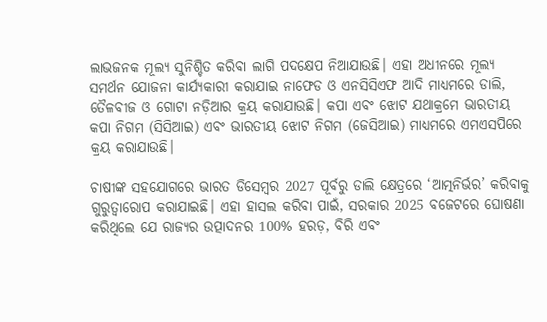ଲାଭଜନକ ମୂଲ୍ୟ ସୁନିଶ୍ଚିତ କରିବା ଲାଗି ପଦକ୍ଷେପ ନିଆଯାଉଛି। ଏହା ଅଧୀନରେ ମୂଲ୍ୟ ସମର୍ଥନ ଯୋଜନା କାର୍ଯ୍ୟକାରୀ କରାଯାଇ ନାଫେଡ ଓ ଏନସିସିଏଫ ଆଦି ମାଧ୍ୟମରେ ଡାଲି, ତୈଳବୀଜ ଓ ଗୋଟା ନଡ଼ିଆର କ୍ରୟ କରାଯାଉଛି। କପା ଏବଂ ଝୋଟ ଯଥାକ୍ରମେ ଭାରତୀୟ କପା ନିଗମ (ସିସିଆଇ) ଏବଂ ଭାରତୀୟ ଝୋଟ ନିଗମ (ଜେସିଆଇ) ମାଧ୍ୟମରେ ଏମଏସପିରେ କ୍ରୟ କରାଯାଉଛି।

ଚାଷୀଙ୍କ ସହଯୋଗରେ ଭାରତ ଡିସେମ୍ବର 2027 ପୂର୍ବରୁ ଡାଲି କ୍ଷେତ୍ରରେ ‘ଆତ୍ମନିର୍ଭର’ କରିବାକୁ ଗୁରୁତ୍ୱାରୋପ କରାଯାଇଛି। ଏହା ହାସଲ କରିବା ପାଇଁ, ସରକାର 2025 ବଜେଟରେ ଘୋଷଣା କରିଥିଲେ ଯେ ରାଜ୍ୟର ଉତ୍ପାଦନର 100% ହରଡ଼, ବିରି ଏବଂ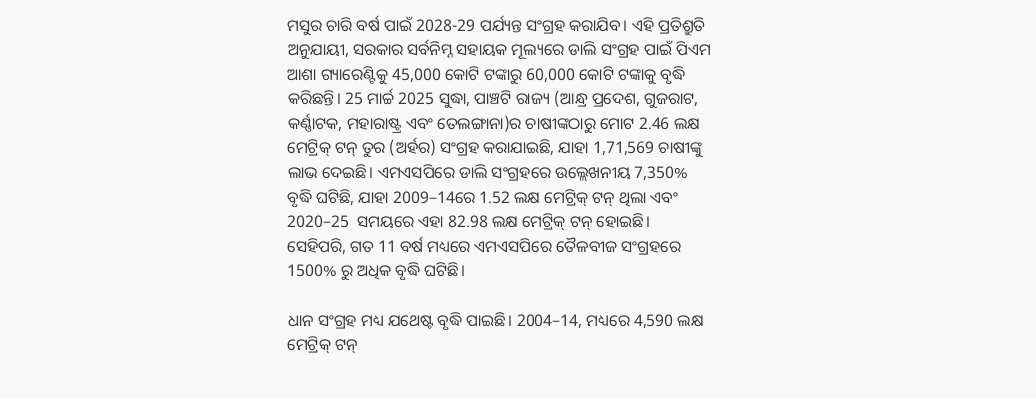ମସୁର ଚାରି ବର୍ଷ ପାଇଁ 2028-29 ପର୍ଯ୍ୟନ୍ତ ସଂଗ୍ରହ କରାଯିବ। ଏହି ପ୍ରତିଶ୍ରୁତି ଅନୁଯାୟୀ, ସରକାର ସର୍ବନିମ୍ନ ସହାୟକ ମୂଲ୍ୟରେ ଡାଲି ସଂଗ୍ରହ ପାଇଁ ପିଏମ ଆଶା ଗ୍ୟାରେଣ୍ଟିକୁ 45,000 କୋଟି ଟଙ୍କାରୁ 60,000 କୋଟି ଟଙ୍କାକୁ ବୃଦ୍ଧି କରିଛନ୍ତି। 25 ମାର୍ଚ୍ଚ 2025 ସୁଦ୍ଧା, ପାଞ୍ଚଟି ରାଜ୍ୟ (ଆନ୍ଧ୍ର ପ୍ରଦେଶ, ଗୁଜରାଟ, କର୍ଣ୍ଣାଟକ, ମହାରାଷ୍ଟ୍ର ଏବଂ ତେଲଙ୍ଗାନା)ର ଚାଷୀଙ୍କଠାରୁ ମୋଟ 2.46 ଲକ୍ଷ ମେଟ୍ରିକ୍ ଟନ୍ ତୁର (ଅର୍ହର) ସଂଗ୍ରହ କରାଯାଇଛି, ଯାହା 1,71,569 ଚାଷୀଙ୍କୁ ଲାଭ ଦେଇଛି। ଏମଏସପିରେ ଡାଲି ସଂଗ୍ରହରେ ଉଲ୍ଲେଖନୀୟ 7,350% ବୃଦ୍ଧି ଘଟିଛି, ଯାହା 2009–14ରେ 1.52 ଲକ୍ଷ ମେଟ୍ରିକ୍ ଟନ୍ ଥିଲା ଏବଂ 2020–25  ସମୟରେ ଏହା 82.98 ଲକ୍ଷ ମେଟ୍ରିକ୍ ଟନ୍ ହୋଇଛି। ସେହିପରି, ଗତ 11 ବର୍ଷ ମଧ୍ୟରେ ଏମଏସପିରେ ତୈଳବୀଜ ସଂଗ୍ରହରେ 1500% ରୁ ଅଧିକ ବୃଦ୍ଧି ଘଟିଛି।

ଧାନ ସଂଗ୍ରହ ମଧ୍ୟ ଯଥେଷ୍ଟ ବୃଦ୍ଧି ପାଇଛି। 2004–14, ମଧ୍ୟରେ 4,590 ଲକ୍ଷ ମେଟ୍ରିକ୍ ଟନ୍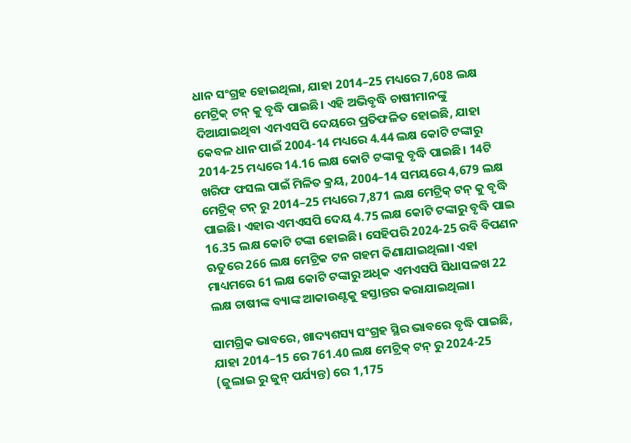ଧାନ ସଂଗ୍ରହ ହୋଇଥିଲା, ଯାହା 2014–25 ମଧ୍ୟରେ 7,608 ଲକ୍ଷ ମେଟ୍ରିକ୍ ଟନ୍ କୁ ବୃଦ୍ଧି ପାଇଛି। ଏହି ଅଭିବୃଦ୍ଧି ଚାଷୀମାନଙ୍କୁ ଦିଆଯାଇଥିବା ଏମଏସପି ଦେୟରେ ପ୍ରତିଫଳିତ ହୋଇଛି, ଯାହା କେବଳ ଧାନ ପାଇଁ 2004-14 ମଧ୍ୟରେ 4.44 ଲକ୍ଷ କୋଟି ଟଙ୍କାରୁ 2014-25 ମଧ୍ୟରେ 14.16 ଲକ୍ଷ କୋଟି ଟଙ୍କାକୁ ବୃଦ୍ଧି ପାଇଛି। 14ଟି ଖରିଫ ଫସଲ ପାଇଁ ମିଳିତ କ୍ରୟ, 2004–14 ସମୟରେ 4,679 ଲକ୍ଷ ମେଟ୍ରିକ୍ ଟନ୍ ରୁ 2014–25 ମଧ୍ୟରେ 7,871 ଲକ୍ଷ ମେଟ୍ରିକ୍ ଟନ୍ କୁ ବୃଦ୍ଧି ପାଇଛି। ଏହାର ଏମଏସପି ଦେୟ 4.75 ଲକ୍ଷ କୋଟି ଟଙ୍କାରୁ ବୃଦ୍ଧି ପାଇ 16.35 ଲକ୍ଷ କୋଟି ଟଙ୍କା ହୋଇଛି। ସେହିପରି 2024-25 ରବି ବିପଣନ ଋତୁରେ 266 ଲକ୍ଷ ମେଟ୍ରିକ ଟନ ଗହମ କିଣାଯାଇଥିଲା। ଏହା ମାଧ୍ୟମରେ 61 ଲକ୍ଷ କୋଟି ଟଙ୍କାରୁ ଅଧିକ ଏମଏସପି ସିଧାସଳଖ 22 ଲକ୍ଷ ଚାଷୀଙ୍କ ବ୍ୟାଙ୍କ ଆକାଉଣ୍ଟକୁ ହସ୍ତାନ୍ତର କରାଯାଇଥିଲା।

ସାମଗ୍ରିକ ଭାବରେ, ଖାଦ୍ୟଶସ୍ୟ ସଂଗ୍ରହ ସ୍ଥିର ଭାବରେ ବୃଦ୍ଧି ପାଇଛି, ଯାହା 2014–15 ରେ 761.40 ଲକ୍ଷ ମେଟ୍ରିକ୍ ଟନ୍ ରୁ 2024-25 (ଜୁଲାଇ ରୁ ଜୁନ୍ ପର୍ଯ୍ୟନ୍ତ) ରେ 1,175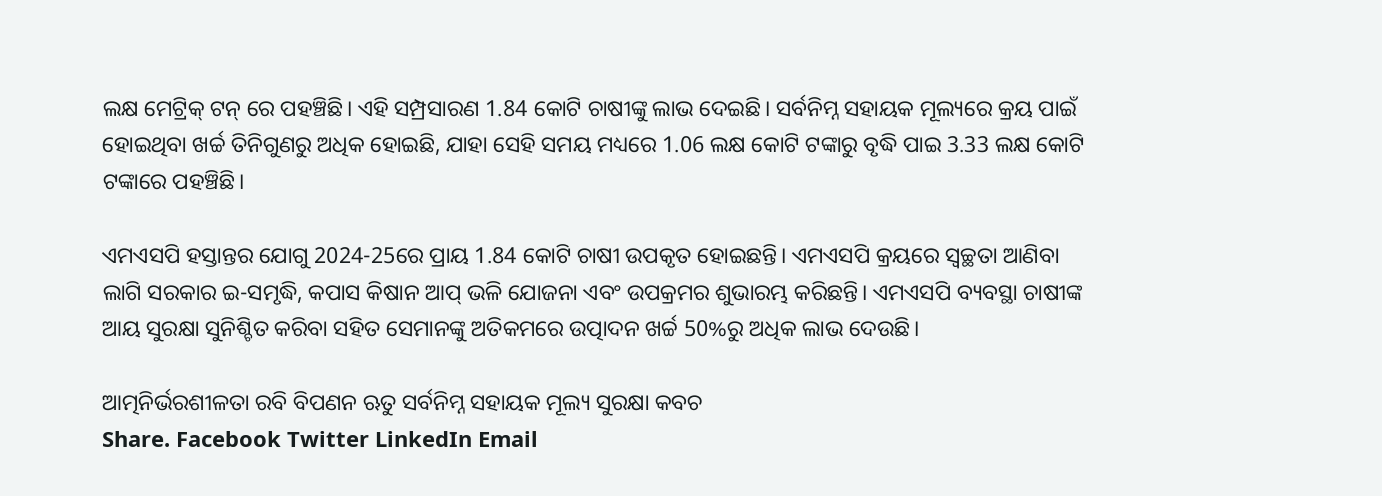ଲକ୍ଷ ମେଟ୍ରିକ୍ ଟନ୍ ରେ ପହଞ୍ଚିଛି। ଏହି ସମ୍ପ୍ରସାରଣ 1.84 କୋଟି ଚାଷୀଙ୍କୁ ଲାଭ ଦେଇଛି। ସର୍ବନିମ୍ନ ସହାୟକ ମୂଲ୍ୟରେ କ୍ରୟ ପାଇଁ ହୋଇଥିବା ଖର୍ଚ୍ଚ ତିନିଗୁଣରୁ ଅଧିକ ହୋଇଛି, ଯାହା ସେହି ସମୟ ମଧ୍ୟରେ 1.06 ଲକ୍ଷ କୋଟି ଟଙ୍କାରୁ ବୃଦ୍ଧି ପାଇ 3.33 ଲକ୍ଷ କୋଟି ଟଙ୍କାରେ ପହଞ୍ଚିଛି।

ଏମଏସପି ହସ୍ତାନ୍ତର ଯୋଗୁ 2024-25ରେ ପ୍ରାୟ 1.84 କୋଟି ଚାଷୀ ଉପକୃତ ହୋଇଛନ୍ତି। ଏମଏସପି କ୍ରୟରେ ସ୍ୱଚ୍ଛତା ଆଣିବା ଲାଗି ସରକାର ଇ-ସମୃଦ୍ଧି, କପାସ କିଷାନ ଆପ୍‌ ଭଳି ଯୋଜନା ଏବଂ ଉପକ୍ରମର ଶୁଭାରମ୍ଭ କରିଛନ୍ତି। ଏମଏସପି ବ୍ୟବସ୍ଥା ଚାଷୀଙ୍କ ଆୟ ସୁରକ୍ଷା ସୁନିଶ୍ଚିତ କରିବା ସହିତ ସେମାନଙ୍କୁ ଅତିକମରେ ଉତ୍ପାଦନ ଖର୍ଚ୍ଚ 50%ରୁ ଅଧିକ ଲାଭ ଦେଉଛି।

ଆତ୍ମନିର୍ଭରଶୀଳତା ରବି ବିପଣନ ଋତୁ ସର୍ବନିମ୍ନ ସହାୟକ ମୂଲ୍ୟ ସୁରକ୍ଷା କବଚ
Share. Facebook Twitter LinkedIn Email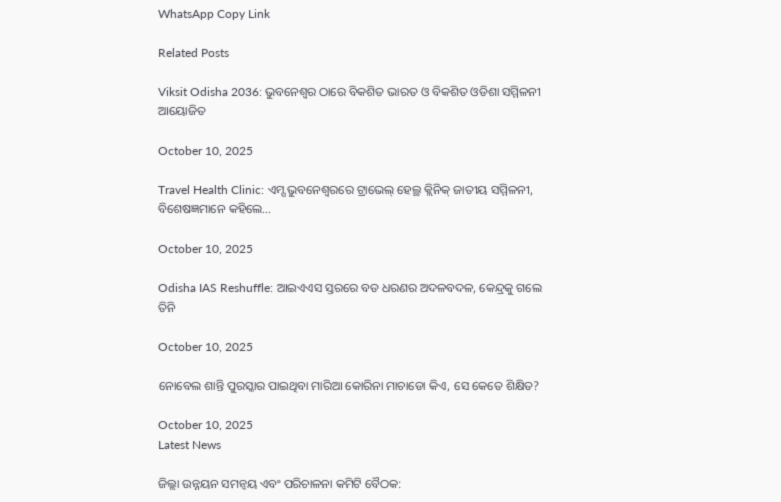WhatsApp Copy Link

Related Posts

Viksit Odisha 2036: ଭୁବନେଶ୍ୱର ଠାରେ ବିକଶିତ ଭାରତ ଓ ବିକଶିତ ଓଡିଶା ସମ୍ମିଳନୀ ଆୟୋଜିତ

October 10, 2025

Travel Health Clinic: ଏମ୍ସ ଭୁବନେଶ୍ୱରରେ ଟ୍ରାଭେଲ୍ ହେଲ୍ଥ କ୍ଲିନିକ୍ ଜାତୀୟ ସମ୍ମିଳନୀ, ବିଶେଷଜ୍ଞମାନେ କହିଲେ…

October 10, 2025

Odisha IAS Reshuffle: ଆଇଏଏସ ସ୍ତରରେ ବଡ ଧରଣର ଅଦଳବଦଳ, କେନ୍ଦ୍ରକୁ ଗଲେ ତିନି

October 10, 2025

ନୋବେଲ ଶାନ୍ତି ପୁରସ୍କାର ପାଇଥିବା ମାରିଆ କୋରିନା ମାଚାଡୋ କିଏ, ସେ କେତେ ଶିକ୍ଷିତ?

October 10, 2025
Latest News

ଜିଲ୍ଲା ଉନ୍ନୟନ ସମନ୍ୱୟ ଏବଂ ପରିଚାଳନା କମିଟି ବୈଠକ: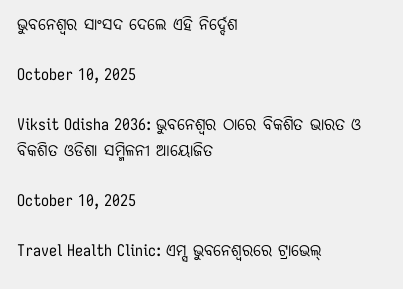ଭୁବନେଶ୍ଵର ସାଂସଦ ଦେଲେ ଏହି ନିର୍ଦ୍ଦେଶ

October 10, 2025

Viksit Odisha 2036: ଭୁବନେଶ୍ୱର ଠାରେ ବିକଶିତ ଭାରତ ଓ ବିକଶିତ ଓଡିଶା ସମ୍ମିଳନୀ ଆୟୋଜିତ

October 10, 2025

Travel Health Clinic: ଏମ୍ସ ଭୁବନେଶ୍ୱରରେ ଟ୍ରାଭେଲ୍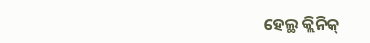ହେଲ୍ଥ କ୍ଲିନିକ୍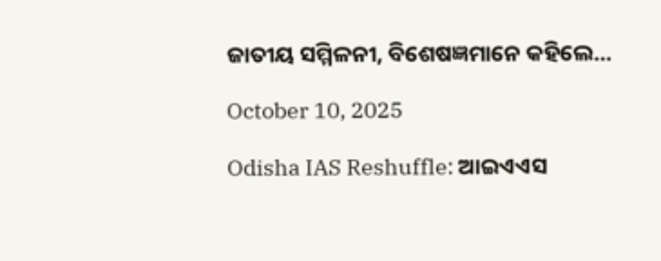ଜାତୀୟ ସମ୍ମିଳନୀ, ବିଶେଷଜ୍ଞମାନେ କହିଲେ…

October 10, 2025

Odisha IAS Reshuffle: ଆଇଏଏସ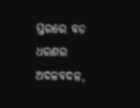ସ୍ତରରେ ବଡ ଧରଣର ଅଦଳବଦଳ,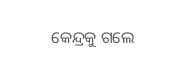କେନ୍ଦ୍ରକୁ ଗଲେ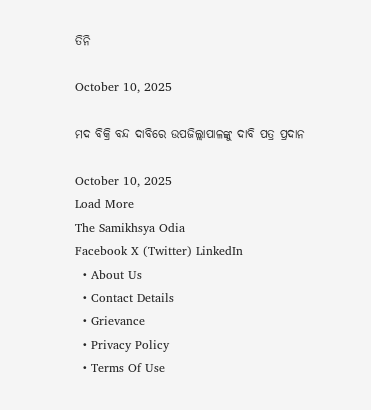ତିନି

October 10, 2025

ମଦ ବିକ୍ରି ବନ୍ଦ ଦାବିରେ ଉପଜିଲ୍ଲାପାଳଙ୍କୁ ଦାବି ପତ୍ର ପ୍ରଦାନ

October 10, 2025
Load More
The Samikhsya Odia
Facebook X (Twitter) LinkedIn
  • About Us
  • Contact Details
  • Grievance
  • Privacy Policy
  • Terms Of Use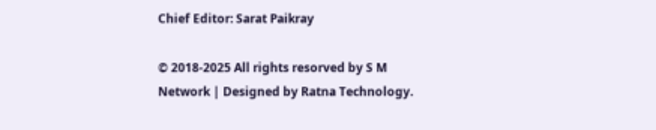Chief Editor: Sarat Paikray

© 2018-2025 All rights resorved by S M Network | Designed by Ratna Technology.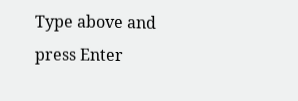Type above and press Enter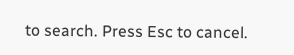to search. Press Esc to cancel.